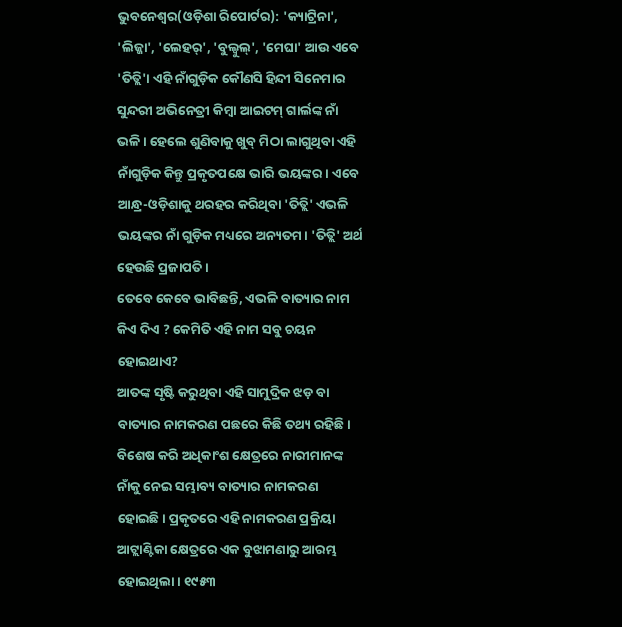ଭୁବନେଶ୍ୱର(ଓଡ଼ିଶା ରିପୋର୍ଟର): 'କ୍ୟାଟ୍ରିନା', 'ଲିଜ୍ଜା', 'ଲେହର୍', 'ବୁଲ୍ବୁଲ୍', 'ମେଘା' ଆଉ ଏବେ 'ତିତ୍ଲି'। ଏହି ନାଁଗୁଡ଼ିକ କୌଣସି ହିନ୍ଦୀ ସିନେମାର ସୁନ୍ଦରୀ ଅଭିନେତ୍ରୀ କିମ୍ବା ଆଇଟମ୍ ଗାର୍ଲଙ୍କ ନାଁ ଭଳି। ହେଲେ ଶୁଣିବାକୁ ଖୁବ୍ ମିଠା ଲାଗୁଥିବା ଏହି ନାଁଗୁଡ଼ିକ କିନ୍ତୁ ପ୍ରକୃତପକ୍ଷେ ଭାରି ଭୟଙ୍କର। ଏବେ ଆନ୍ଧ୍ର-ଓଡ଼ିଶାକୁ ଥରହର କରିଥିବା 'ତିତ୍ଲି' ଏଭଳି ଭୟଙ୍କର ନାଁ ଗୁଡ଼ିକ ମଧ୍ୟରେ ଅନ୍ୟତମ। 'ତିତ୍ଲି' ଅର୍ଥ ହେଉଛି ପ୍ରଜାପତି।
ତେବେ କେବେ ଭାବିଛନ୍ତି, ଏଭଳି ବାତ୍ୟାର ନାମ କିଏ ଦିଏ ? କେମିତି ଏହି ନାମ ସବୁ ଚୟନ ହୋଇଥାଏ?
ଆତଙ୍କ ସୃଷ୍ଟି କରୁଥିବା ଏହି ସାମୁଦ୍ରିକ ଝଡ଼ ବା ବାତ୍ୟାର ନାମକରଣ ପଛରେ କିଛି ତଥ୍ୟ ରହିଛି। ବିଶେଷ କରି ଅଧିକାଂଶ କ୍ଷେତ୍ରରେ ନାରୀମାନଙ୍କ ନାଁକୁ ନେଇ ସମ୍ଭାବ୍ୟ ବାତ୍ୟାର ନାମକରଣ ହୋଇଛି। ପ୍ରକୃତରେ ଏହି ନାମକରଣ ପ୍ରକ୍ରିୟା ଆଟ୍ଲାଣ୍ଟିକା କ୍ଷେତ୍ରରେ ଏକ ବୁଝାମଣାରୁ ଆରମ୍ଭ ହୋଇଥିଲା। ୧୯୫୩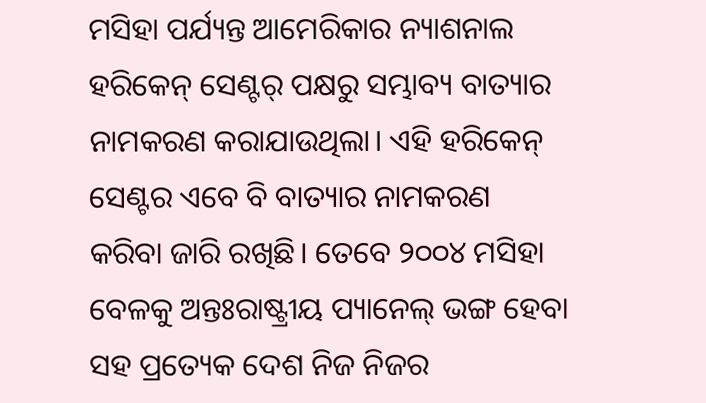ମସିହା ପର୍ଯ୍ୟନ୍ତ ଆମେରିକାର ନ୍ୟାଶନାଲ ହରିକେନ୍ ସେଣ୍ଟର୍ ପକ୍ଷରୁ ସମ୍ଭାବ୍ୟ ବାତ୍ୟାର ନାମକରଣ କରାଯାଉଥିଲା। ଏହି ହରିକେନ୍ ସେଣ୍ଟର ଏବେ ବି ବାତ୍ୟାର ନାମକରଣ କରିବା ଜାରି ରଖିଛି। ତେବେ ୨୦୦୪ ମସିହା ବେଳକୁ ଅନ୍ତଃରାଷ୍ଟ୍ରୀୟ ପ୍ୟାନେଲ୍ ଭଙ୍ଗ ହେବା ସହ ପ୍ରତ୍ୟେକ ଦେଶ ନିଜ ନିଜର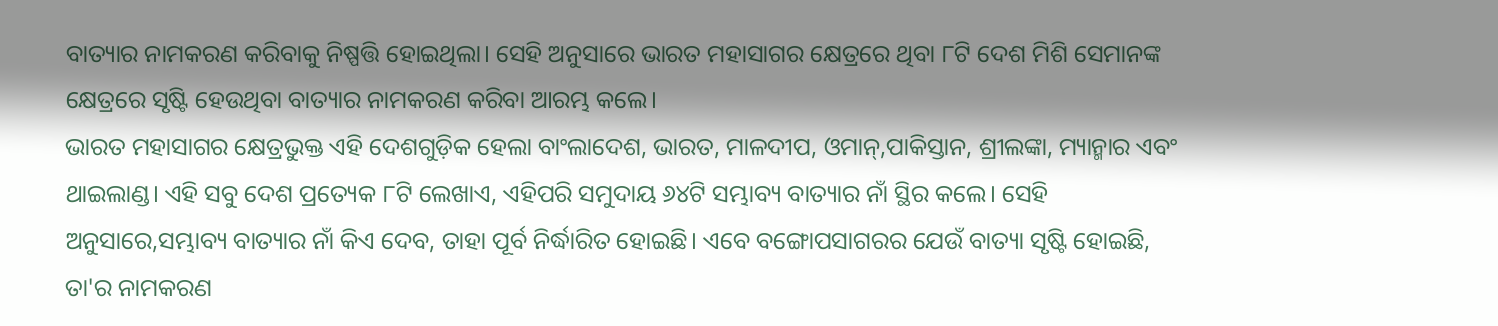ବାତ୍ୟାର ନାମକରଣ କରିବାକୁ ନିଷ୍ପତ୍ତି ହୋଇଥିଲା। ସେହି ଅନୁସାରେ ଭାରତ ମହାସାଗର କ୍ଷେତ୍ରରେ ଥିବା ୮ଟି ଦେଶ ମିଶି ସେମାନଙ୍କ କ୍ଷେତ୍ରରେ ସୃଷ୍ଟି ହେଉଥିବା ବାତ୍ୟାର ନାମକରଣ କରିବା ଆରମ୍ଭ କଲେ।
ଭାରତ ମହାସାଗର କ୍ଷେତ୍ରଭୁକ୍ତ ଏହି ଦେଶଗୁଡ଼ିକ ହେଲା ବାଂଲାଦେଶ, ଭାରତ, ମାଳଦୀପ, ଓମାନ୍,ପାକିସ୍ତାନ, ଶ୍ରୀଲଙ୍କା, ମ୍ୟାନ୍ମାର ଏବଂ ଥାଇଲାଣ୍ଡ। ଏହି ସବୁ ଦେଶ ପ୍ରତ୍ୟେକ ୮ଟି ଲେଖାଏ, ଏହିପରି ସମୁଦାୟ ୬୪ଟି ସମ୍ଭାବ୍ୟ ବାତ୍ୟାର ନାଁ ସ୍ଥିର କଲେ। ସେହି ଅନୁସାରେ,ସମ୍ଭାବ୍ୟ ବାତ୍ୟାର ନାଁ କିଏ ଦେବ, ତାହା ପୂର୍ବ ନିର୍ଦ୍ଧାରିତ ହୋଇଛି। ଏବେ ବଙ୍ଗୋପସାଗରର ଯେଉଁ ବାତ୍ୟା ସୃଷ୍ଟି ହୋଇଛି, ତା'ର ନାମକରଣ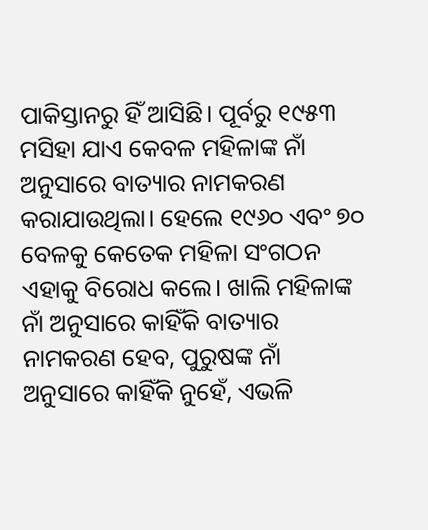ପାକିସ୍ତାନରୁ ହିଁ ଆସିଛି। ପୂର୍ବରୁ ୧୯୫୩ ମସିହା ଯାଏ କେବଳ ମହିଳାଙ୍କ ନାଁ ଅନୁସାରେ ବାତ୍ୟାର ନାମକରଣ କରାଯାଉଥିଲା। ହେଲେ ୧୯୬୦ ଏବଂ ୭୦ ବେଳକୁ କେତେକ ମହିଳା ସଂଗଠନ ଏହାକୁ ବିରୋଧ କଲେ। ଖାଲି ମହିଳାଙ୍କ ନାଁ ଅନୁସାରେ କାହିଁକି ବାତ୍ୟାର ନାମକରଣ ହେବ, ପୁରୁଷଙ୍କ ନାଁ ଅନୁସାରେ କାହିଁକି ନୁହେଁ, ଏଭଳି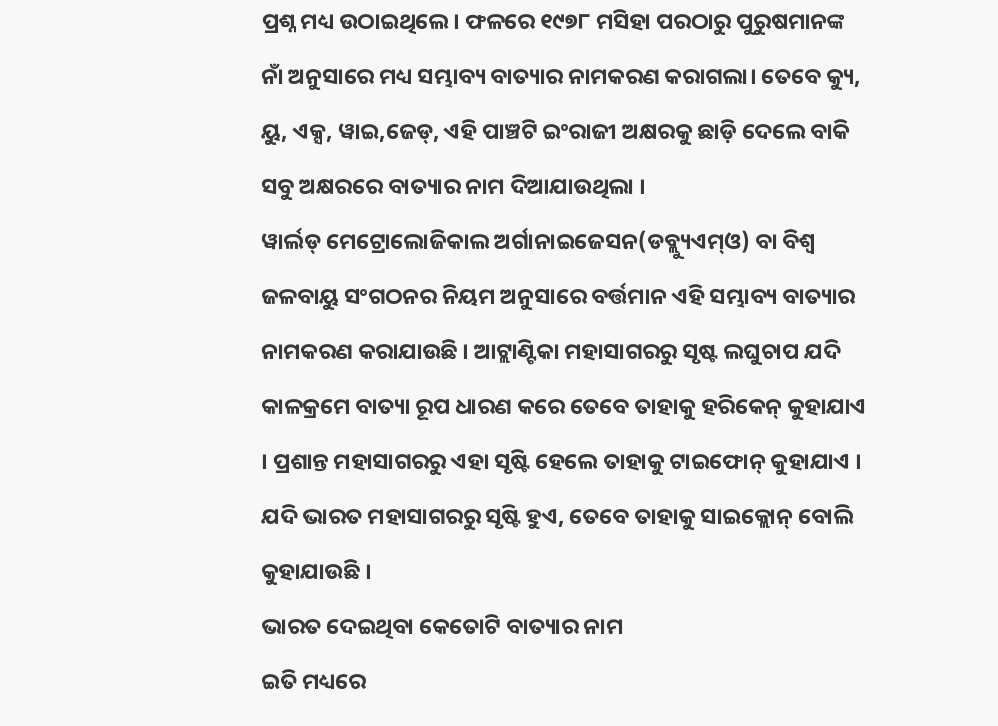ପ୍ରଶ୍ନ ମଧ୍ୟ ଉଠାଇଥିଲେ। ଫଳରେ ୧୯୭୮ ମସିହା ପରଠାରୁ ପୁରୁଷମାନଙ୍କ ନାଁ ଅନୁସାରେ ମଧ୍ୟ ସମ୍ଭାବ୍ୟ ବାତ୍ୟାର ନାମକରଣ କରାଗଲା। ତେବେ କ୍ୟୁ, ୟୁ, ଏକ୍ସ, ୱାଇ,ଜେଡ୍, ଏହି ପାଞ୍ଚଟି ଇଂରାଜୀ ଅକ୍ଷରକୁ ଛାଡ଼ି ଦେଲେ ବାକି ସବୁ ଅକ୍ଷରରେ ବାତ୍ୟାର ନାମ ଦିଆଯାଉଥିଲା ।
ୱାର୍ଲଡ୍ ମେଟ୍ରୋଲୋଜିକାଲ ଅର୍ଗାନାଇଜେସନ(ଡବ୍ଲ୍ୟୁଏମ୍ଓ) ବା ବିଶ୍ୱ ଜଳବାୟୁ ସଂଗଠନର ନିୟମ ଅନୁସାରେ ବର୍ତ୍ତମାନ ଏହି ସମ୍ଭାବ୍ୟ ବାତ୍ୟାର ନାମକରଣ କରାଯାଉଛି । ଆଟ୍ଲାଣ୍ଟିକା ମହାସାଗରରୁ ସୃଷ୍ଟ ଲଘୁଚାପ ଯଦି କାଳକ୍ରମେ ବାତ୍ୟା ରୂପ ଧାରଣ କରେ ତେବେ ତାହାକୁ ହରିକେନ୍ କୁହାଯାଏ । ପ୍ରଶାନ୍ତ ମହାସାଗରରୁ ଏହା ସୃଷ୍ଟି ହେଲେ ତାହାକୁ ଟାଇଫୋନ୍ କୁହାଯାଏ । ଯଦି ଭାରତ ମହାସାଗରରୁ ସୃଷ୍ଟି ହୁଏ, ତେବେ ତାହାକୁ ସାଇକ୍ଲୋନ୍ ବୋଲି କୁହାଯାଉଛି ।
ଭାରତ ଦେଇଥିବା କେତୋଟି ବାତ୍ୟାର ନାମ
ଇତି ମଧ୍ୟରେ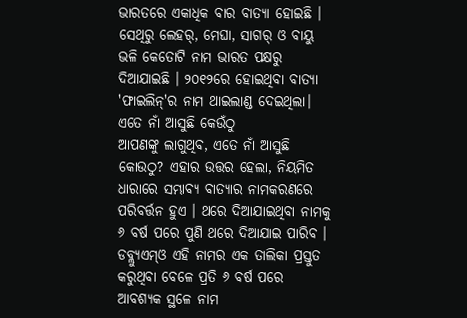ଭାରତରେ ଏକାଧିକ ବାର ବାତ୍ୟା ହୋଇଛି । ସେଥିରୁ ଲେହର୍, ମେଘା, ସାଗର୍ ଓ ବାୟୁ ଭଳି କେତୋଟି ନାମ ଭାରତ ପକ୍ଷରୁ ଦିଆଯାଇଛି । ୨୦୧୨ରେ ହୋଇଥିବା ବାତ୍ୟା 'ଫାଇଲିନ୍'ର ନାମ ଥାଇଲାଣ୍ଡ ଦେଇଥିଲା।
ଏତେ ନାଁ ଆସୁଛି କେଉଁଠୁ
ଆପଣଙ୍କୁ ଲାଗୁଥିବ, ଏତେ ନାଁ ଆସୁଛି କୋଉଠୁ? ଏହାର ଉତ୍ତର ହେଲା, ନିୟମିତ ଧାରାରେ ସମ୍ଭାବ୍ୟ ବାତ୍ୟାର ନାମକରଣରେ ପରିବର୍ତ୍ତନ ହୁଏ । ଥରେ ଦିଆଯାଇଥିବା ନାମକୁ ୬ ବର୍ଷ ପରେ ପୁଣି ଥରେ ଦିଆଯାଇ ପାରିବ । ଡବ୍ଲ୍ୟୁଏମ୍ଓ ଏହି ନାମର ଏକ ତାଲିକା ପ୍ରସ୍ତୁତ କରୁଥିବା ବେଳେ ପ୍ରତି ୬ ବର୍ଷ ପରେ ଆବଶ୍ୟକ ସ୍ଥଳେ ନାମ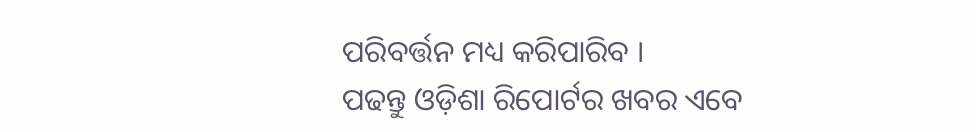ପରିବର୍ତ୍ତନ ମଧ୍ୟ କରିପାରିବ ।
ପଢନ୍ତୁ ଓଡ଼ିଶା ରିପୋର୍ଟର ଖବର ଏବେ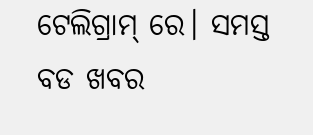ଟେଲିଗ୍ରାମ୍ ରେ। ସମସ୍ତ ବଡ ଖବର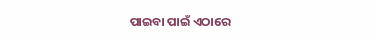ପାଇବା ପାଇଁ ଏଠାରେ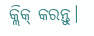କ୍ଲିକ୍ କରନ୍ତୁ।